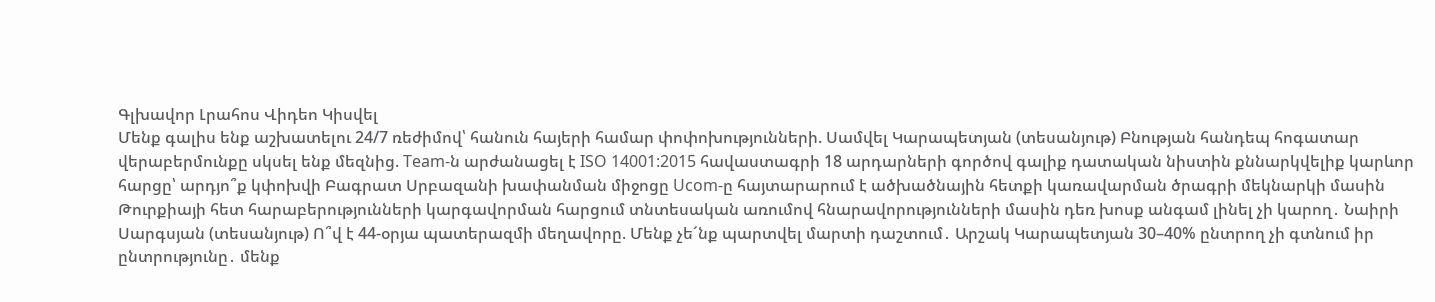Գլխավոր Լրահոս Վիդեո Կիսվել
Մենք գալիս ենք աշխատելու 24/7 ռեժիմով՝ հանուն հայերի համար փոփոխությունների. Սամվել Կարապետյան (տեսանյութ) Բնության հանդեպ հոգատար վերաբերմունքը սկսել ենք մեզնից. Team-ն արժանացել է ISO 14001:2015 հավաստագրի 18 արդարների գործով գալիք դատական նիստին քննարկվելիք կարևոր հարցը՝ արդյո՞ք կփոխվի Բագրատ Սրբազանի խափանման միջոցը Ucom-ը հայտարարում է ածխածնային հետքի կառավարման ծրագրի մեկնարկի մասին Թուրքիայի հետ հարաբերությունների կարգավորման հարցում տնտեսական առումով հնարավորությունների մասին դեռ խոսք անգամ լինել չի կարող․ Նաիրի Սարգսյան (տեսանյութ) Ո՞վ է 44-օրյա պատերազմի մեղավորը. Մենք չե´նք պարտվել մարտի դաշտում․ Արշակ Կարապետյան 30–40% ընտրող չի գտնում իր ընտրությունը․ մենք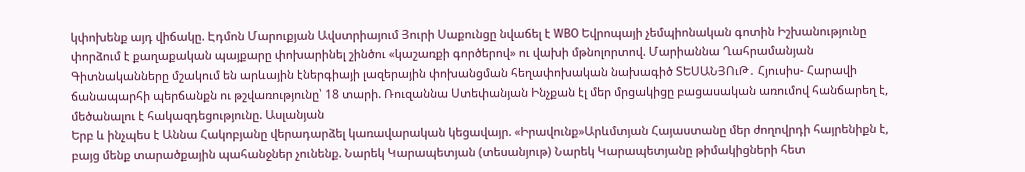կփոխենք այդ վիճակը. Էդմոն Մարուքյան Ավստրիայում Յուրի Սաքունցը նվաճել է WBO Եվրոպայի չեմպիոնական գոտին Իշխանությունը փորձում է քաղաքական պայքարը փոխարինել շինծու «կաշառքի գործերով» ու վախի մթնոլորտով. Մարիաննա Ղահրամանյան Գիտնականները մշակում են արևային էներգիայի լազերային փոխանցման հեղափոխական նախագիծ ՏԵՍԱՆՅՈւԹ․ Հյուսիս- Հարավի ճանապարհի պերճանքն ու թշվառությունը՝ 18 տարի. Ռուզաննա Ստեփանյան Ինչքան էլ մեր մրցակիցը բացասական առումով հանճարեղ է, մեծանալու է հակազդեցությունը. Ասլանյան
Երբ և ինչպես է Աննա Հակոբյանը վերադարձել կառավարական կեցավայր. «Իրավունք»Արևմտյան Հայաստանը մեր ժողովրդի հայրենիքն է, բայց մենք տարածքային պահանջներ չունենք. Նարեկ Կարապետյան (տեսանյութ) Նարեկ Կարապետյանը թիմակիցների հետ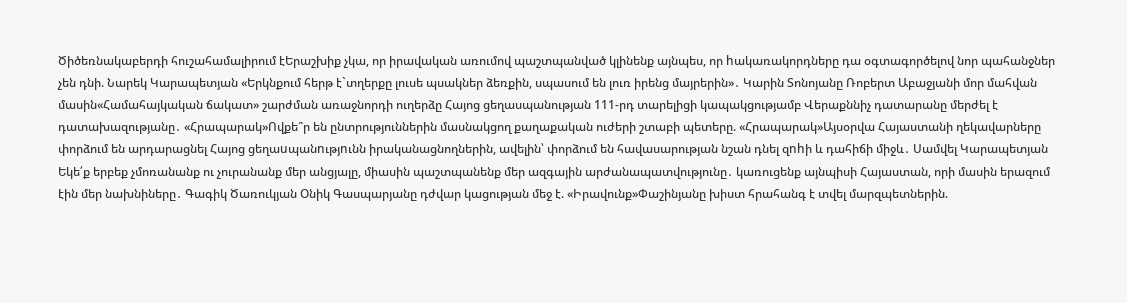Ծիծեռնակաբերդի հուշահամալիրում էԵրաշխիք չկա, որ իրավական առումով պաշտպանված կլինենք այնպես, որ hակառակորդները դա օգտագործելով նոր պահանջներ չեն դնի. Նարեկ Կարապետյան «Երկնքում հերթ է`տղերքը լուսե պսակներ ձեռքին, սպասում են լուռ իրենց մայրերին»․ Կարին Տոնոյանը Ռոբերտ Աբաջյանի մոր մահվան մասին«Համահայկական ճակատ» շարժման առաջնորդի ուղերձը Հայոց ցեղասպանության 111-րդ տարելիցի կապակցությամբ Վերաքննիչ դատարանը մերժել է դատախազությանը․ «Հրապարակ»Ովքե՞ր են ընտրություններին մասնակցող քաղաքական ուժերի շտաբի պետերը. «Հրապարակ»Այսօրվա Հայաստանի ղեկավարները փորձում են արդարացնել Հայոց ցեղաuպանnւթյnւնն իրականացնողներին, ավելին՝ փորձում են հավասարության նշան դնել զnhի և դահիճի միջև․ Սամվել Կարապետյան Եկե՛ք երբեք չմոռանանք ու չուրանանք մեր անցյալը, միասին պաշտպանենք մեր ազգային արժանապատվությունը․ կառուցենք այնպիսի Հայաստան, որի մասին երազում էին մեր նախնիները․ Գագիկ Ծառուկյան Օնիկ Գասպարյանը դժվար կացության մեջ է. «Իրավունք»Փաշինյանը խիստ հրահանգ է տվել մարզպետներին.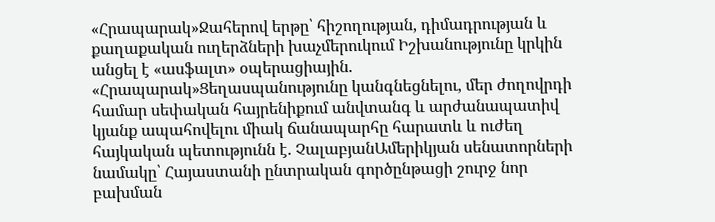«Հրապարակ»Ջահերով երթը՝ հիշողության, դիմադրության և քաղաքական ուղերձների խաչմերուկում Իշխանությունը կրկին անցել է «ասֆալտ» օպերացիային. «Հրապարակ»Ցեղասպանությունը կանգնեցնելու, մեր ժողովրդի համար սեփական հայրենիքում անվտանգ և արժանապատիվ կյանք ապահովելու միակ ճանապարհը հարատև և ուժեղ հայկական պետությունն է. ՉալաբյանԱմերիկյան սենատորների նամակը՝ Հայաստանի ընտրական գործընթացի շուրջ նոր բախման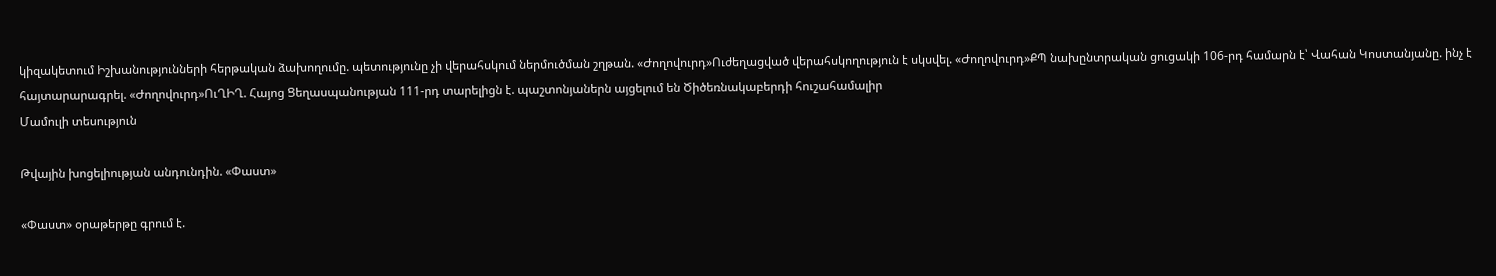կիզակետում Իշխանությունների հերթական ձախողումը. պետությունը չի վերահսկում ներմուծման շղթան. «Ժողովուրդ»Ուժեղացված վերահսկողություն է սկսվել. «Ժողովուրդ»ՔՊ նախընտրական ցուցակի 106-րդ համարն է՝ Վահան Կոստանյանը. ինչ է հայտարարագրել. «Ժողովուրդ»ՈւՂԻՂ. Հայոց Ցեղասպանության 111-րդ տարելիցն է. պաշտոնյաներն այցելում են Ծիծեռնակաբերդի հուշահամալիր
Մամուլի տեսություն

Թվային խոցելիության անդունդին. «Փաստ»

«Փաստ» օրաթերթը գրում է.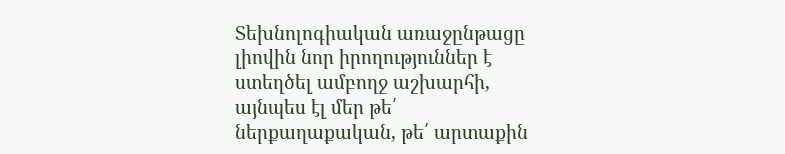Տեխնոլոգիական առաջընթացը լիովին նոր իրողություններ է ստեղծել ամբողջ աշխարհի, այնպես էլ մեր թե՛ ներքաղաքական, թե՛ արտաքին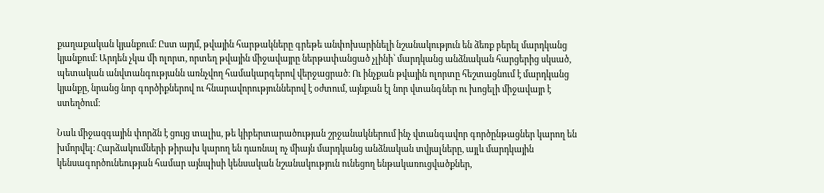քաղաքական կյանքում։ Ըստ այդմ, թվային հարթակները գրեթե անփոխարինելի նշանակություն են ձեռք բերել մարդկանց կյանքում։ Արդեն չկա մի ոլորտ, որտեղ թվային միջավայրը ներթափանցած չլինի՝ մարդկանց անձնական հարցերից սկսած, պետական անվտանգությանն առնչվող համակարգերով վերջացրած։ Ու ինչքան թվային ոլորտը հեշտացնում է մարդկանց կյանքը, նրանց նոր գործիքներով ու հնարավորություններով է օժտում, այնքան էլ նոր վտանգներ ու խոցելի միջավայր է ստեղծում։

Նաև միջազգային փորձն է ցույց տալիս, թե կիբերտարածության շրջանակներում ինչ վտանգավոր գործընթացներ կարող են խմորվել։ Հարձակումների թիրախ կարող են դառնալ ոչ միայն մարդկանց անձնական տվյալները, այլև մարդկային կենսագործունեության համար այնպիսի կենսական նշանակություն ունեցող ենթակառուցվածքներ,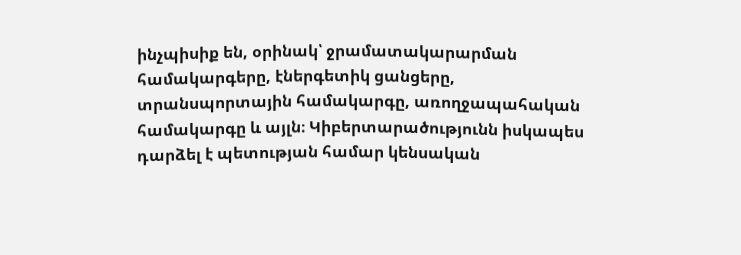ինչպիսիք են, օրինակ՝ ջրամատակարարման համակարգերը, էներգետիկ ցանցերը, տրանսպորտային համակարգը, առողջապահական համակարգը և այլն։ Կիբերտարածությունն իսկապես դարձել է պետության համար կենսական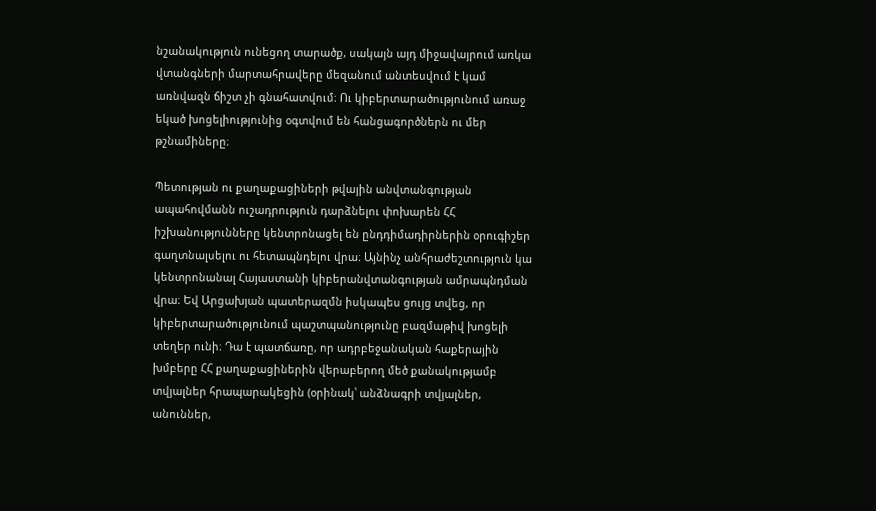նշանակություն ունեցող տարածք, սակայն այդ միջավայրում առկա վտանգների մարտահրավերը մեզանում անտեսվում է կամ առնվազն ճիշտ չի գնահատվում։ Ու կիբերտարածությունում առաջ եկած խոցելիությունից օգտվում են հանցագործներն ու մեր թշնամիները։

Պետության ու քաղաքացիների թվային անվտանգության ապահովմանն ուշադրություն դարձնելու փոխարեն ՀՀ իշխանությունները կենտրոնացել են ընդդիմադիրներին օրուգիշեր գաղտնալսելու ու հետապնդելու վրա։ Այնինչ անհրաժեշտություն կա կենտրոնանալ Հայաստանի կիբերանվտանգության ամրապնդման վրա։ Եվ Արցախյան պատերազմն իսկապես ցույց տվեց, որ կիբերտարածությունում պաշտպանությունը բազմաթիվ խոցելի տեղեր ունի։ Դա է պատճառը, որ ադրբեջանական հաքերային խմբերը ՀՀ քաղաքացիներին վերաբերող մեծ քանակությամբ տվյալներ հրապարակեցին (օրինակ՝ անձնագրի տվյալներ, անուններ,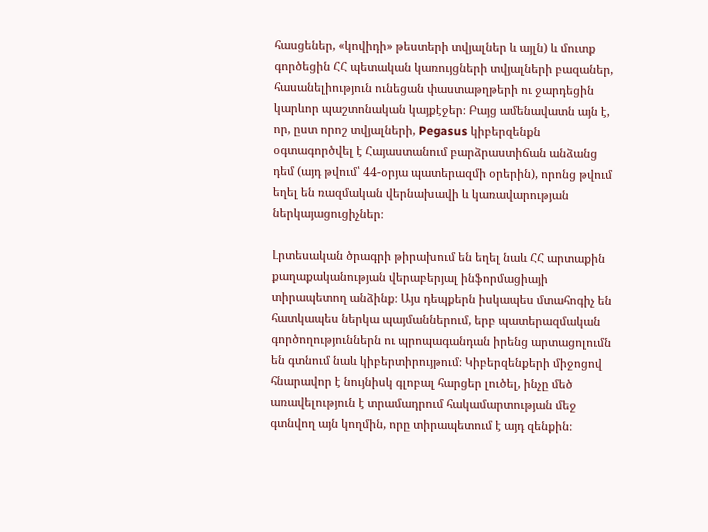հասցեներ, «կովիդի» թեստերի տվյալներ և այլն) և մուտք գործեցին ՀՀ պետական կառույցների տվյալների բազաներ, հասանելիություն ունեցան փաստաթղթերի ու ջարդեցին կարևոր պաշտոնական կայքէջեր։ Բայց ամենավատն այն է, որ, ըստ որոշ տվյալների, Pegasus կիբերզենքն օգտագործվել է Հայաստանում բարձրաստիճան անձանց դեմ (այդ թվում՝ 44-օրյա պատերազմի օրերին), որոնց թվում եղել են ռազմական վերնախավի և կառավարության ներկայացուցիչներ։

Լրտեսական ծրագրի թիրախում են եղել նաև ՀՀ արտաքին քաղաքականության վերաբերյալ ինֆորմացիայի տիրապետող անձինք։ Այս դեպքերն իսկապես մտահոգիչ են հատկապես ներկա պայմաններում, երբ պատերազմական գործողություններն ու պրոպագանդան իրենց արտացոլումն են գտնում նաև կիբերտիրույթում։ Կիբերզենքերի միջոցով հնարավոր է նույնիսկ գլոբալ հարցեր լուծել, ինչը մեծ առավելություն է տրամադրում հակամարտության մեջ գտնվող այն կողմին, որը տիրապետում է այդ զենքին։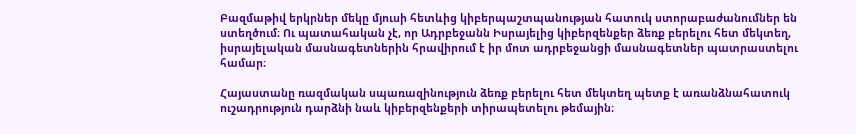Բազմաթիվ երկրներ մեկը մյուսի հետևից կիբերպաշտպանության հատուկ ստորաբաժանումներ են ստեղծում։ Ու պատահական չէ, որ Ադրբեջանն Իսրայելից կիբերզենքեր ձեռք բերելու հետ մեկտեղ, իսրայելական մասնագետներին հրավիրում է իր մոտ ադրբեջանցի մասնագետներ պատրաստելու համար։

Հայաստանը ռազմական սպառազինություն ձեռք բերելու հետ մեկտեղ պետք է առանձնահատուկ ուշադրություն դարձնի նաև կիբերզենքերի տիրապետելու թեմային։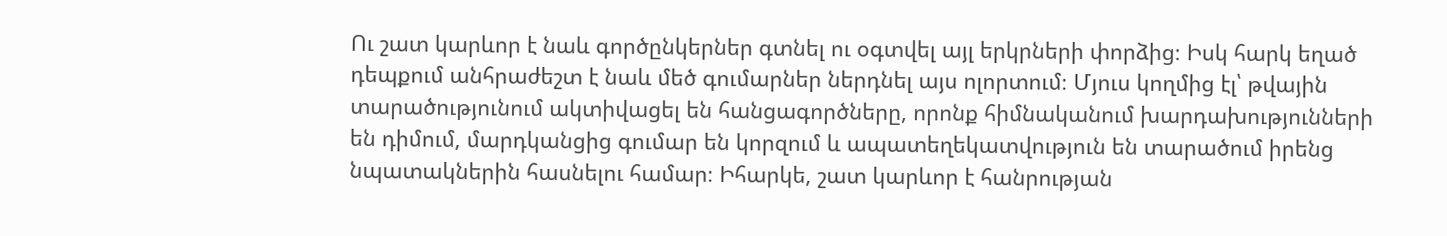Ու շատ կարևոր է նաև գործընկերներ գտնել ու օգտվել այլ երկրների փորձից։ Իսկ հարկ եղած դեպքում անհրաժեշտ է նաև մեծ գումարներ ներդնել այս ոլորտում։ Մյուս կողմից էլ՝ թվային տարածությունում ակտիվացել են հանցագործները, որոնք հիմնականում խարդախությունների են դիմում, մարդկանցից գումար են կորզում և ապատեղեկատվություն են տարածում իրենց նպատակներին հասնելու համար։ Իհարկե, շատ կարևոր է հանրության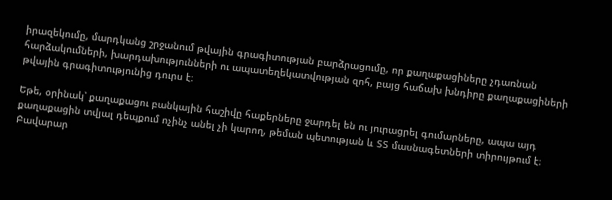իրազեկումը, մարդկանց շրջանում թվային գրագիտության բարձրացումը, որ քաղաքացիները չդառնան հարձակումների, խարդախությունների ու ապատեղեկատվության զոհ, բայց հաճախ խնդիրը քաղաքացիների թվային գրագիտությունից դուրս է։

Եթե, օրինակ՝ քաղաքացու բանկային հաշիվը հաքերները ջարդել են ու յուրացրել գումարները, ապա այդ քաղաքացին տվյալ դեպքում ոչինչ անել չի կարող, թեման պետության և ՏՏ մասնագետների տիրույթում է։ Բավարար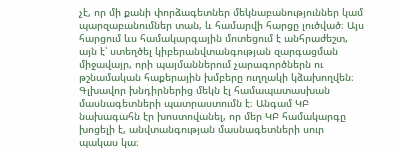չէ, որ մի քանի փորձագետներ մեկնաբանություններ կամ պարզաբանումներ տան, և համարվի հարցը լուծված։ Այս հարցում ևս համակարգային մոտեցում է անհրաժեշտ, այն է՝ ստեղծել կիբերանվտանգության զարգացման միջավայր, որի պայմաններում չարագործներն ու թշնամական հաքերային խմբերը ուղղակի կձախողվեն։ Գլխավոր խնդիրներից մեկն էլ համապատասխան մասնագետների պատրաստումն է։ Անգամ ԿԲ նախագահն էր խոստովանել, որ մեր ԿԲ համակարգը խոցելի է, անվտանգության մասնագետների սուր պակաս կա։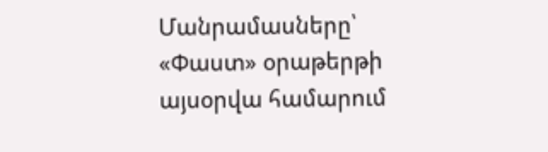Մանրամասները՝ «Փաստ» օրաթերթի այսօրվա համարում